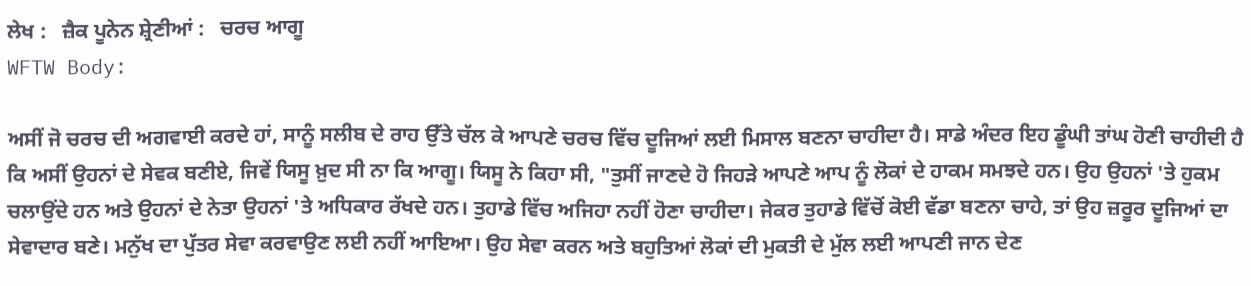ਲੇਖ :   ਜ਼ੈਕ ਪੂਨੇਨ ਸ਼੍ਰੇਣੀਆਂ :   ਚਰਚ ਆਗੂ
WFTW Body:

ਅਸੀਂ ਜੋ ਚਰਚ ਦੀ ਅਗਵਾਈ ਕਰਦੇ ਹਾਂ, ਸਾਨੂੰ ਸਲੀਬ ਦੇ ਰਾਹ ਉੱਤੇ ਚੱਲ ਕੇ ਆਪਣੇ ਚਰਚ ਵਿੱਚ ਦੂਜਿਆਂ ਲਈ ਮਿਸਾਲ ਬਣਨਾ ਚਾਹੀਦਾ ਹੈ। ਸਾਡੇ ਅੰਦਰ ਇਹ ਡੂੰਘੀ ਤਾਂਘ ਹੋਣੀ ਚਾਹੀਦੀ ਹੈ ਕਿ ਅਸੀਂ ਉਹਨਾਂ ਦੇ ਸੇਵਕ ਬਣੀਏ, ਜਿਵੇਂ ਯਿਸੂ ਖ਼ੁਦ ਸੀ ਨਾ ਕਿ ਆਗੂ। ਯਿਸੂ ਨੇ ਕਿਹਾ ਸੀ, "ਤੁਸੀਂ ਜਾਣਦੇ ਹੋ ਜਿਹੜੇ ਆਪਣੇ ਆਪ ਨੂੰ ਲੋਕਾਂ ਦੇ ਹਾਕਮ ਸਮਝਦੇ ਹਨ। ਉਹ ਉਹਨਾਂ 'ਤੇ ਹੁਕਮ ਚਲਾਉਂਦੇ ਹਨ ਅਤੇ ਉਹਨਾਂ ਦੇ ਨੇਤਾ ਉਹਨਾਂ 'ਤੇ ਅਧਿਕਾਰ ਰੱਖਦੇ ਹਨ। ਤੁਹਾਡੇ ਵਿੱਚ ਅਜਿਹਾ ਨਹੀਂ ਹੋਣਾ ਚਾਹੀਦਾ। ਜੇਕਰ ਤੁਹਾਡੇ ਵਿੱਚੋਂ ਕੋਈ ਵੱਡਾ ਬਣਨਾ ਚਾਹੇ, ਤਾਂ ਉਹ ਜ਼ਰੂਰ ਦੂਜਿਆਂ ਦਾ ਸੇਵਾਦਾਰ ਬਣੇ। ਮਨੁੱਖ ਦਾ ਪੁੱਤਰ ਸੇਵਾ ਕਰਵਾਉਣ ਲਈ ਨਹੀਂ ਆਇਆ। ਉਹ ਸੇਵਾ ਕਰਨ ਅਤੇ ਬਹੁਤਿਆਂ ਲੋਕਾਂ ਦੀ ਮੁਕਤੀ ਦੇ ਮੁੱਲ ਲਈ ਆਪਣੀ ਜਾਨ ਦੇਣ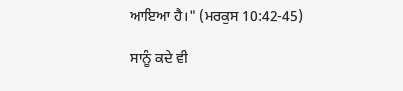ਆਇਆ ਹੈ।" (ਮਰਕੁਸ 10:42-45)

ਸਾਨੂੰ ਕਦੇ ਵੀ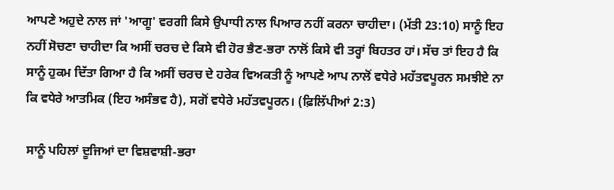ਆਪਣੇ ਅਹੁਦੇ ਨਾਲ ਜਾਂ 'ਆਗੂ' ਵਰਗੀ ਕਿਸੇ ਉਪਾਧੀ ਨਾਲ ਪਿਆਰ ਨਹੀਂ ਕਰਨਾ ਚਾਹੀਦਾ। (ਮੱਤੀ 23:10) ਸਾਨੂੰ ਇਹ ਨਹੀਂ ਸੋਚਣਾ ਚਾਹੀਦਾ ਕਿ ਅਸੀਂ ਚਰਚ ਦੇ ਕਿਸੇ ਵੀ ਹੋਰ ਭੈਣ-ਭਰਾ ਨਾਲੋਂ ਕਿਸੇ ਵੀ ਤਰ੍ਹਾਂ ਬਿਹਤਰ ਹਾਂ। ਸੱਚ ਤਾਂ ਇਹ ਹੈ ਕਿ ਸਾਨੂੰ ਹੁਕਮ ਦਿੱਤਾ ਗਿਆ ਹੈ ਕਿ ਅਸੀਂ ਚਰਚ ਦੇ ਹਰੇਕ ਵਿਅਕਤੀ ਨੂੰ ਆਪਣੇ ਆਪ ਨਾਲੋਂ ਵਧੇਰੇ ਮਹੱਤਵਪੂਰਨ ਸਮਝੀਏ ਨਾ ਕਿ ਵਧੇਰੇ ਆਤਮਿਕ (ਇਹ ਅਸੰਭਵ ਹੈ), ਸਗੋਂ ਵਧੇਰੇ ਮਹੱਤਵਪੂਰਨ। (ਫ਼ਿਲਿੱਪੀਆਂ 2:3)

ਸਾਨੂੰ ਪਹਿਲਾਂ ਦੂਜਿਆਂ ਦਾ ਵਿਸ਼ਵਾਸ਼ੀ-ਭਰਾ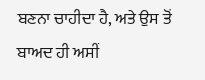ਬਣਨਾ ਚਾਹੀਦਾ ਹੈ, ਅਤੇ ਉਸ ਤੋਂ ਬਾਅਦ ਹੀ ਅਸੀਂ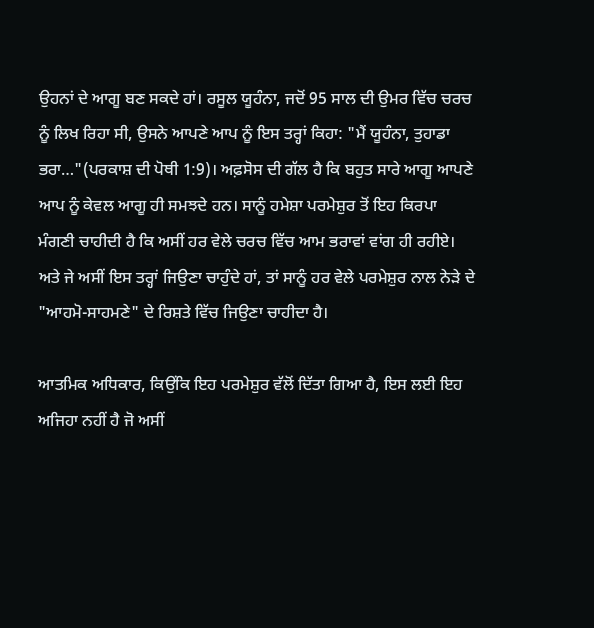ਉਹਨਾਂ ਦੇ ਆਗੂ ਬਣ ਸਕਦੇ ਹਾਂ। ਰਸੂਲ ਯੂਹੰਨਾ, ਜਦੋਂ 95 ਸਾਲ ਦੀ ਉਮਰ ਵਿੱਚ ਚਰਚ ਨੂੰ ਲਿਖ ਰਿਹਾ ਸੀ, ਉਸਨੇ ਆਪਣੇ ਆਪ ਨੂੰ ਇਸ ਤਰ੍ਹਾਂ ਕਿਹਾ: "ਮੈਂ ਯੂਹੰਨਾ, ਤੁਹਾਡਾ ਭਰਾ…"(ਪਰਕਾਸ਼ ਦੀ ਪੋਥੀ 1:9)। ਅਫ਼ਸੋਸ ਦੀ ਗੱਲ ਹੈ ਕਿ ਬਹੁਤ ਸਾਰੇ ਆਗੂ ਆਪਣੇ ਆਪ ਨੂੰ ਕੇਵਲ ਆਗੂ ਹੀ ਸਮਝਦੇ ਹਨ। ਸਾਨੂੰ ਹਮੇਸ਼ਾ ਪਰਮੇਸ਼ੁਰ ਤੋਂ ਇਹ ਕਿਰਪਾ ਮੰਗਣੀ ਚਾਹੀਦੀ ਹੈ ਕਿ ਅਸੀਂ ਹਰ ਵੇਲੇ ਚਰਚ ਵਿੱਚ ਆਮ ਭਰਾਵਾਂ ਵਾਂਗ ਹੀ ਰਹੀਏ। ਅਤੇ ਜੇ ਅਸੀਂ ਇਸ ਤਰ੍ਹਾਂ ਜਿਉਣਾ ਚਾਹੁੰਦੇ ਹਾਂ, ਤਾਂ ਸਾਨੂੰ ਹਰ ਵੇਲੇ ਪਰਮੇਸ਼ੁਰ ਨਾਲ ਨੇੜੇ ਦੇ "ਆਹਮੋ-ਸਾਹਮਣੇ" ਦੇ ਰਿਸ਼ਤੇ ਵਿੱਚ ਜਿਉਣਾ ਚਾਹੀਦਾ ਹੈ।

ਆਤਮਿਕ ਅਧਿਕਾਰ, ਕਿਉਂਕਿ ਇਹ ਪਰਮੇਸ਼ੁਰ ਵੱਲੋਂ ਦਿੱਤਾ ਗਿਆ ਹੈ, ਇਸ ਲਈ ਇਹ ਅਜਿਹਾ ਨਹੀਂ ਹੈ ਜੋ ਅਸੀਂ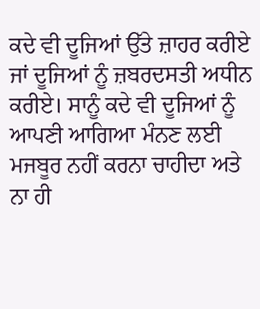ਕਦੇ ਵੀ ਦੂਜਿਆਂ ਉੱਤੇ ਜ਼ਾਹਰ ਕਰੀਏ ਜਾਂ ਦੂਜਿਆਂ ਨੂੰ ਜ਼ਬਰਦਸਤੀ ਅਧੀਨ ਕਰੀਏ। ਸਾਨੂੰ ਕਦੇ ਵੀ ਦੂਜਿਆਂ ਨੂੰ ਆਪਣੀ ਆਗਿਆ ਮੰਨਣ ਲਈ ਮਜਬੂਰ ਨਹੀਂ ਕਰਨਾ ਚਾਹੀਦਾ ਅਤੇ ਨਾ ਹੀ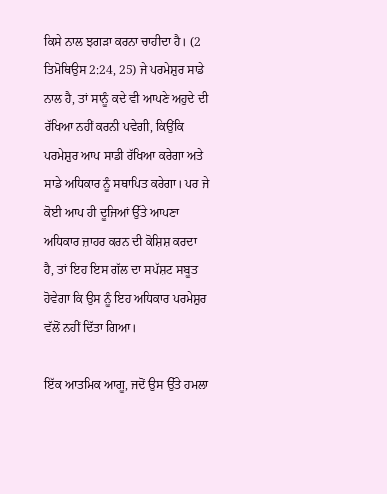ਕਿਸੇ ਨਾਲ ਝਗੜਾ ਕਰਨਾ ਚਾਹੀਦਾ ਹੈ। (2 ਤਿਮੋਥਿਉਸ 2:24, 25) ਜੇ ਪਰਮੇਸ਼ੁਰ ਸਾਡੇ ਨਾਲ ਹੈ, ਤਾਂ ਸਾਨੂੰ ਕਦੇ ਵੀ ਆਪਣੇ ਅਹੁਦੇ ਦੀ ਰੱਖਿਆ ਨਹੀਂ ਕਰਨੀ ਪਵੇਗੀ, ਕਿਉਂਕਿ ਪਰਮੇਸ਼ੁਰ ਆਪ ਸਾਡੀ ਰੱਖਿਆ ਕਰੇਗਾ ਅਤੇ ਸਾਡੇ ਅਧਿਕਾਰ ਨੂੰ ਸਥਾਪਿਤ ਕਰੇਗਾ। ਪਰ ਜੇ ਕੋਈ ਆਪ ਹੀ ਦੂਜਿਆਂ ਉੱਤੇ ਆਪਣਾ ਅਧਿਕਾਰ ਜ਼ਾਹਰ ਕਰਨ ਦੀ ਕੋਸ਼ਿਸ਼ ਕਰਦਾ ਹੈ, ਤਾਂ ਇਹ ਇਸ ਗੱਲ ਦਾ ਸਪੱਸ਼ਟ ਸਬੂਤ ਹੋਵੇਗਾ ਕਿ ਉਸ ਨੂੰ ਇਹ ਅਧਿਕਾਰ ਪਰਮੇਸ਼ੁਰ ਵੱਲੋਂ ਨਹੀਂ ਦਿੱਤਾ ਗਿਆ।

ਇੱਕ ਆਤਮਿਕ ਆਗੂ, ਜਦੋਂ ਉਸ ਉੱਤੇ ਹਮਲਾ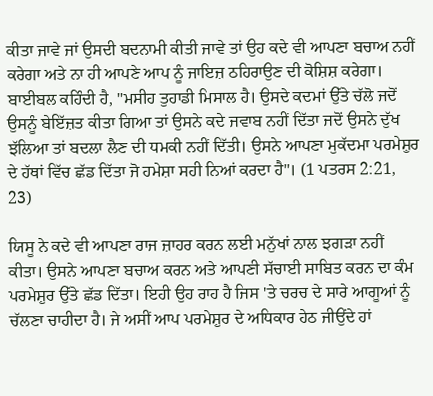ਕੀਤਾ ਜਾਵੇ ਜਾਂ ਉਸਦੀ ਬਦਨਾਮੀ ਕੀਤੀ ਜਾਵੇ ਤਾਂ ਉਹ ਕਦੇ ਵੀ ਆਪਣਾ ਬਚਾਅ ਨਹੀਂ ਕਰੇਗਾ ਅਤੇ ਨਾ ਹੀ ਆਪਣੇ ਆਪ ਨੂੰ ਜਾਇਜ਼ ਠਹਿਰਾਉਣ ਦੀ ਕੋਸ਼ਿਸ਼ ਕਰੇਗਾ। ਬਾਈਬਲ ਕਹਿੰਦੀ ਹੈ, "ਮਸੀਹ ਤੁਹਾਡੀ ਮਿਸਾਲ ਹੈ। ਉਸਦੇ ਕਦਮਾਂ ਉੱਤੇ ਚੱਲੋ ਜਦੋਂ ਉਸਨੂੰ ਬੇਇੱਜ਼ਤ ਕੀਤਾ ਗਿਆ ਤਾਂ ਉਸਨੇ ਕਦੇ ਜਵਾਬ ਨਹੀਂ ਦਿੱਤਾ ਜਦੋਂ ਉਸਨੇ ਦੁੱਖ ਝੱਲਿਆ ਤਾਂ ਬਦਲਾ ਲੈਣ ਦੀ ਧਮਕੀ ਨਹੀਂ ਦਿੱਤੀ। ਉਸਨੇ ਆਪਣਾ ਮੁਕੱਦਮਾ ਪਰਮੇਸ਼ੁਰ ਦੇ ਹੱਥਾਂ ਵਿੱਚ ਛੱਡ ਦਿੱਤਾ ਜੋ ਹਮੇਸ਼ਾ ਸਹੀ ਨਿਆਂ ਕਰਦਾ ਹੈ"। (1 ਪਤਰਸ 2:21, 23)

ਯਿਸੂ ਨੇ ਕਦੇ ਵੀ ਆਪਣਾ ਰਾਜ ਜ਼ਾਹਰ ਕਰਨ ਲਈ ਮਨੁੱਖਾਂ ਨਾਲ ਝਗੜਾ ਨਹੀਂ ਕੀਤਾ। ਉਸਨੇ ਆਪਣਾ ਬਚਾਅ ਕਰਨ ਅਤੇ ਆਪਣੀ ਸੱਚਾਈ ਸਾਬਿਤ ਕਰਨ ਦਾ ਕੰਮ ਪਰਮੇਸ਼ੁਰ ਉੱਤੇ ਛੱਡ ਦਿੱਤਾ। ਇਹੀ ਉਹ ਰਾਹ ਹੈ ਜਿਸ 'ਤੇ ਚਰਚ ਦੇ ਸਾਰੇ ਆਗੂਆਂ ਨੂੰ ਚੱਲਣਾ ਚਾਹੀਦਾ ਹੈ। ਜੇ ਅਸੀਂ ਆਪ ਪਰਮੇਸ਼ੁਰ ਦੇ ਅਧਿਕਾਰ ਹੇਠ ਜੀਉਂਦੇ ਹਾਂ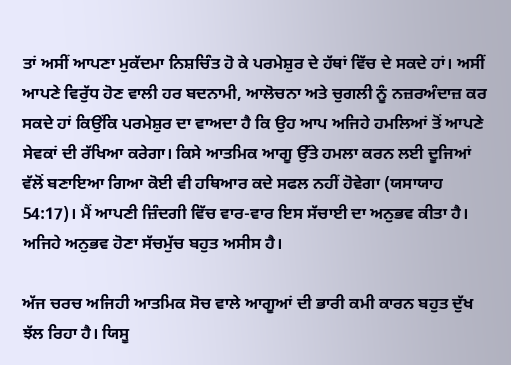ਤਾਂ ਅਸੀਂ ਆਪਣਾ ਮੁਕੱਦਮਾ ਨਿਸ਼ਚਿੰਤ ਹੋ ਕੇ ਪਰਮੇਸ਼ੁਰ ਦੇ ਹੱਥਾਂ ਵਿੱਚ ਦੇ ਸਕਦੇ ਹਾਂ। ਅਸੀਂ ਆਪਣੇ ਵਿਰੁੱਧ ਹੋਣ ਵਾਲੀ ਹਰ ਬਦਨਾਮੀ, ਆਲੋਚਨਾ ਅਤੇ ਚੁਗਲੀ ਨੂੰ ਨਜ਼ਰਅੰਦਾਜ਼ ਕਰ ਸਕਦੇ ਹਾਂ ਕਿਉਂਕਿ ਪਰਮੇਸ਼ੁਰ ਦਾ ਵਾਅਦਾ ਹੈ ਕਿ ਉਹ ਆਪ ਅਜਿਹੇ ਹਮਲਿਆਂ ਤੋਂ ਆਪਣੇ ਸੇਵਕਾਂ ਦੀ ਰੱਖਿਆ ਕਰੇਗਾ। ਕਿਸੇ ਆਤਮਿਕ ਆਗੂ ਉੱਤੇ ਹਮਲਾ ਕਰਨ ਲਈ ਦੂਜਿਆਂ ਵੱਲੋਂ ਬਣਾਇਆ ਗਿਆ ਕੋਈ ਵੀ ਹਥਿਆਰ ਕਦੇ ਸਫਲ ਨਹੀਂ ਹੋਵੇਗਾ (ਯਸਾਯਾਹ 54:17)। ਮੈਂ ਆਪਣੀ ਜ਼ਿੰਦਗੀ ਵਿੱਚ ਵਾਰ-ਵਾਰ ਇਸ ਸੱਚਾਈ ਦਾ ਅਨੁਭਵ ਕੀਤਾ ਹੈ। ਅਜਿਹੇ ਅਨੁਭਵ ਹੋਣਾ ਸੱਚਮੁੱਚ ਬਹੁਤ ਅਸੀਸ ਹੈ।

ਅੱਜ ਚਰਚ ਅਜਿਹੀ ਆਤਮਿਕ ਸੋਚ ਵਾਲੇ ਆਗੂਆਂ ਦੀ ਭਾਰੀ ਕਮੀ ਕਾਰਨ ਬਹੁਤ ਦੁੱਖ ਝੱਲ ਰਿਹਾ ਹੈ। ਯਿਸੂ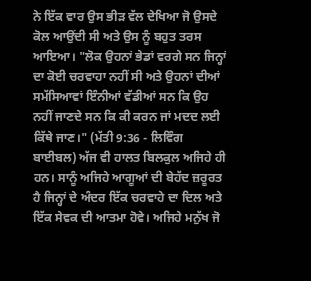ਨੇ ਇੱਕ ਵਾਰ ਉਸ ਭੀੜ ਵੱਲ ਦੇਖਿਆ ਜੋ ਉਸਦੇ ਕੋਲ ਆਉਂਦੀ ਸੀ ਅਤੇ ਉਸ ਨੂੰ ਬਹੁਤ ਤਰਸ ਆਇਆ। "ਲੋਕ ਉਹਨਾਂ ਭੇਡਾਂ ਵਰਗੇ ਸਨ ਜਿਨ੍ਹਾਂ ਦਾ ਕੋਈ ਚਰਵਾਹਾ ਨਹੀਂ ਸੀ ਅਤੇ ਉਹਨਾਂ ਦੀਆਂ ਸਮੱਸਿਆਵਾਂ ਇੰਨੀਆਂ ਵੱਡੀਆਂ ਸਨ ਕਿ ਉਹ ਨਹੀਂ ਜਾਣਦੇ ਸਨ ਕਿ ਕੀ ਕਰਨ ਜਾਂ ਮਦਦ ਲਈ ਕਿੱਥੇ ਜਾਣ।" (ਮੱਤੀ 9:36 - ਲਿਵਿੰਗ ਬਾਈਬਲ) ਅੱਜ ਵੀ ਹਾਲਤ ਬਿਲਕੁਲ ਅਜਿਹੇ ਹੀ ਹਨ। ਸਾਨੂੰ ਅਜਿਹੇ ਆਗੂਆਂ ਦੀ ਬੇਹੱਦ ਜ਼ਰੂਰਤ ਹੈ ਜਿਨ੍ਹਾਂ ਦੇ ਅੰਦਰ ਇੱਕ ਚਰਵਾਹੇ ਦਾ ਦਿਲ ਅਤੇ ਇੱਕ ਸੇਵਕ ਦੀ ਆਤਮਾ ਹੋਵੇ। ਅਜਿਹੇ ਮਨੁੱਖ ਜੋ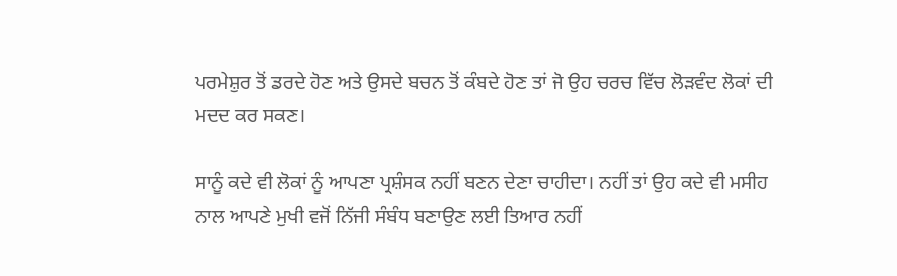ਪਰਮੇਸ਼ੁਰ ਤੋਂ ਡਰਦੇ ਹੋਣ ਅਤੇ ਉਸਦੇ ਬਚਨ ਤੋਂ ਕੰਬਦੇ ਹੋਣ ਤਾਂ ਜੋ ਉਹ ਚਰਚ ਵਿੱਚ ਲੋੜਵੰਦ ਲੋਕਾਂ ਦੀ ਮਦਦ ਕਰ ਸਕਣ।

ਸਾਨੂੰ ਕਦੇ ਵੀ ਲੋਕਾਂ ਨੂੰ ਆਪਣਾ ਪ੍ਰਸ਼ੰਸਕ ਨਹੀਂ ਬਣਨ ਦੇਣਾ ਚਾਹੀਦਾ। ਨਹੀਂ ਤਾਂ ਉਹ ਕਦੇ ਵੀ ਮਸੀਹ ਨਾਲ ਆਪਣੇ ਮੁਖੀ ਵਜੋਂ ਨਿੱਜੀ ਸੰਬੰਧ ਬਣਾਉਣ ਲਈ ਤਿਆਰ ਨਹੀਂ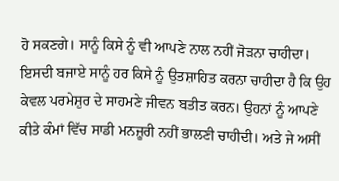ਹੋ ਸਕਣਗੇ। ਸਾਨੂੰ ਕਿਸੇ ਨੂੰ ਵੀ ਆਪਣੇ ਨਾਲ ਨਹੀਂ ਜੋੜਨਾ ਚਾਹੀਦਾ। ਇਸਦੀ ਬਜਾਏ ਸਾਨੂੰ ਹਰ ਕਿਸੇ ਨੂੰ ਉਤਸ਼ਾਹਿਤ ਕਰਨਾ ਚਾਹੀਦਾ ਹੈ ਕਿ ਉਹ ਕੇਵਲ ਪਰਮੇਸ਼ੁਰ ਦੇ ਸਾਹਮਣੇ ਜੀਵਨ ਬਤੀਤ ਕਰਨ। ਉਹਨਾਂ ਨੂੰ ਆਪਣੇ ਕੀਤੇ ਕੰਮਾਂ ਵਿੱਚ ਸਾਡੀ ਮਨਜ਼ੂਰੀ ਨਹੀਂ ਭਾਲਣੀ ਚਾਹੀਦੀ। ਅਤੇ ਜੇ ਅਸੀਂ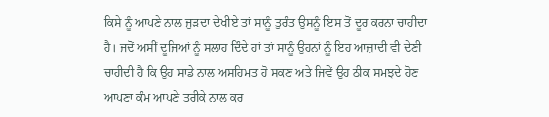ਕਿਸੇ ਨੂੰ ਆਪਣੇ ਨਾਲ ਜੁੜਦਾ ਦੇਖੀਏ ਤਾਂ ਸਾਨੂੰ ਤੁਰੰਤ ਉਸਨੂੰ ਇਸ ਤੋਂ ਦੂਰ ਕਰਨਾ ਚਾਹੀਦਾ ਹੈ। ਜਦੋਂ ਅਸੀਂ ਦੂਜਿਆਂ ਨੂੰ ਸਲਾਹ ਦਿੰਦੇ ਹਾਂ ਤਾਂ ਸਾਨੂੰ ਉਹਨਾਂ ਨੂੰ ਇਹ ਆਜ਼ਾਦੀ ਵੀ ਦੇਣੀ ਚਾਹੀਦੀ ਹੈ ਕਿ ਉਹ ਸਾਡੇ ਨਾਲ ਅਸਹਿਮਤ ਹੋ ਸਕਣ ਅਤੇ ਜਿਵੇਂ ਉਹ ਠੀਕ ਸਮਝਦੇ ਹੋਣ ਆਪਣਾ ਕੰਮ ਆਪਣੇ ਤਰੀਕੇ ਨਾਲ ਕਰ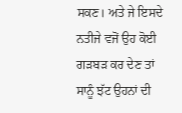ਸਕਣ। ਅਤੇ ਜੇ ਇਸਦੇ ਨਤੀਜੇ ਵਜੋਂ ਉਹ ਕੋਈ ਗੜਬੜ ਕਰ ਦੇਣ ਤਾਂ ਸਾਨੂੰ ਝੱਟ ਉਹਨਾਂ ਦੀ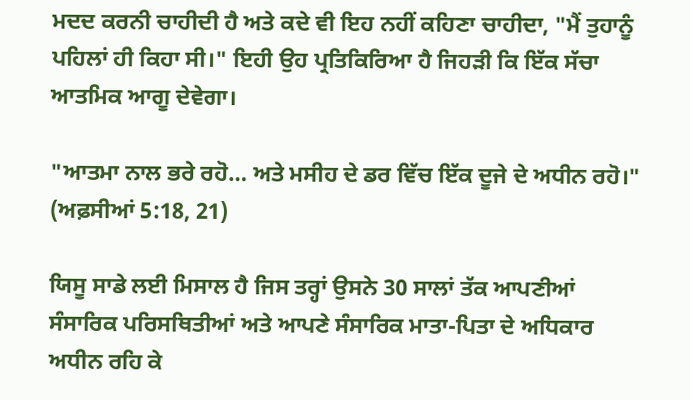ਮਦਦ ਕਰਨੀ ਚਾਹੀਦੀ ਹੈ ਅਤੇ ਕਦੇ ਵੀ ਇਹ ਨਹੀਂ ਕਹਿਣਾ ਚਾਹੀਦਾ, "ਮੈਂ ਤੁਹਾਨੂੰ ਪਹਿਲਾਂ ਹੀ ਕਿਹਾ ਸੀ।" ਇਹੀ ਉਹ ਪ੍ਰਤਿਕਿਰਿਆ ਹੈ ਜਿਹੜੀ ਕਿ ਇੱਕ ਸੱਚਾ ਆਤਮਿਕ ਆਗੂ ਦੇਵੇਗਾ।

"ਆਤਮਾ ਨਾਲ ਭਰੇ ਰਹੋ… ਅਤੇ ਮਸੀਹ ਦੇ ਡਰ ਵਿੱਚ ਇੱਕ ਦੂਜੇ ਦੇ ਅਧੀਨ ਰਹੋ।" (ਅਫ਼ਸੀਆਂ 5:18, 21)

ਯਿਸੂ ਸਾਡੇ ਲਈ ਮਿਸਾਲ ਹੈ ਜਿਸ ਤਰ੍ਹਾਂ ਉਸਨੇ 30 ਸਾਲਾਂ ਤੱਕ ਆਪਣੀਆਂ ਸੰਸਾਰਿਕ ਪਰਿਸਥਿਤੀਆਂ ਅਤੇ ਆਪਣੇ ਸੰਸਾਰਿਕ ਮਾਤਾ-ਪਿਤਾ ਦੇ ਅਧਿਕਾਰ ਅਧੀਨ ਰਹਿ ਕੇ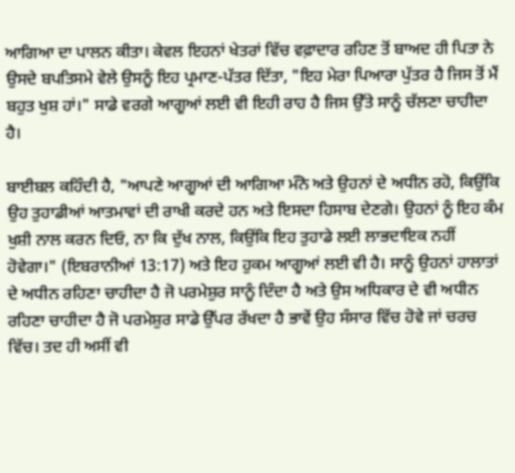ਆਗਿਆ ਦਾ ਪਾਲਨ ਕੀਤਾ। ਕੇਵਲ ਇਹਨਾਂ ਖੇਤਰਾਂ ਵਿੱਚ ਵਫ਼ਾਦਾਰ ਰਹਿਣ ਤੋਂ ਬਾਅਦ ਹੀ ਪਿਤਾ ਨੇ ਉਸਦੇ ਬਪਤਿਸਮੇ ਵੇਲੇ ਉਸਨੂੰ ਇਹ ਪ੍ਰਮਾਣ-ਪੱਤਰ ਦਿੱਤਾ, "ਇਹ ਮੇਰਾ ਪਿਆਰਾ ਪੁੱਤਰ ਹੈ ਜਿਸ ਤੋਂ ਮੈਂ ਬਹੁਤ ਖੁਸ਼ ਹਾਂ।" ਸਾਡੇ ਵਰਗੇ ਆਗੂਆਂ ਲਈ ਵੀ ਇਹੀ ਰਾਹ ਹੈ ਜਿਸ ਉੱਤੇ ਸਾਨੂੰ ਚੱਲਣਾ ਚਾਹੀਦਾ ਹੈ।

ਬਾਈਬਲ ਕਹਿੰਦੀ ਹੈ, "ਆਪਣੇ ਆਗੂਆਂ ਦੀ ਆਗਿਆ ਮੰਨੋ ਅਤੇ ਉਹਨਾਂ ਦੇ ਅਧੀਨ ਰਹੋ, ਕਿਉਂਕਿ ਉਹ ਤੁਹਾਡੀਆਂ ਆਤਮਾਵਾਂ ਦੀ ਰਾਖੀ ਕਰਦੇ ਹਨ ਅਤੇ ਇਸਦਾ ਹਿਸਾਬ ਦੇਣਗੇ। ਉਹਨਾਂ ਨੂੰ ਇਹ ਕੰਮ ਖੁਸ਼ੀ ਨਾਲ ਕਰਨ ਦਿਓ, ਨਾ ਕਿ ਦੁੱਖ ਨਾਲ, ਕਿਉਂਕਿ ਇਹ ਤੁਹਾਡੇ ਲਈ ਲਾਭਦਾਇਕ ਨਹੀਂ ਹੋਵੇਗਾ।" (ਇਬਰਾਨੀਆਂ 13:17) ਅਤੇ ਇਹ ਹੁਕਮ ਆਗੂਆਂ ਲਈ ਵੀ ਹੈ। ਸਾਨੂੰ ਉਹਨਾਂ ਹਾਲਾਤਾਂ ਦੇ ਅਧੀਨ ਰਹਿਣਾ ਚਾਹੀਦਾ ਹੈ ਜੋ ਪਰਮੇਸ਼ੁਰ ਸਾਨੂੰ ਦਿੰਦਾ ਹੈ ਅਤੇ ਉਸ ਅਧਿਕਾਰ ਦੇ ਵੀ ਅਧੀਨ ਰਹਿਣਾ ਚਾਹੀਦਾ ਹੈ ਜੋ ਪਰਮੇਸ਼ੁਰ ਸਾਡੇ ਉੱਪਰ ਰੱਖਦਾ ਹੈ ਭਾਵੇਂ ਉਹ ਸੰਸਾਰ ਵਿੱਚ ਹੋਵੇ ਜਾਂ ਚਰਚ ਵਿੱਚ। ਤਦ ਹੀ ਅਸੀਂ ਵੀ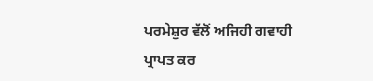ਪਰਮੇਸ਼ੁਰ ਵੱਲੋਂ ਅਜਿਹੀ ਗਵਾਹੀ ਪ੍ਰਾਪਤ ਕਰ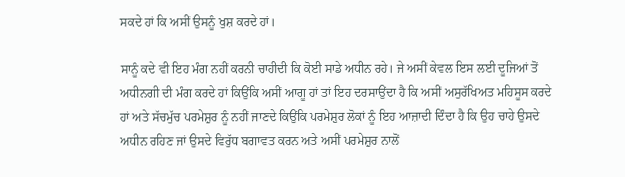ਸਕਦੇ ਹਾਂ ਕਿ ਅਸੀਂ ਉਸਨੂੰ ਖੁਸ਼ ਕਰਦੇ ਹਾਂ।

ਸਾਨੂੰ ਕਦੇ ਵੀ ਇਹ ਮੰਗ ਨਹੀਂ ਕਰਨੀ ਚਾਹੀਦੀ ਕਿ ਕੋਈ ਸਾਡੇ ਅਧੀਨ ਰਹੇ। ਜੇ ਅਸੀਂ ਕੇਵਲ ਇਸ ਲਈ ਦੂਜਿਆਂ ਤੋਂ ਅਧੀਨਗੀ ਦੀ ਮੰਗ ਕਰਦੇ ਹਾਂ ਕਿਉਂਕਿ ਅਸੀਂ ਆਗੂ ਹਾਂ ਤਾਂ ਇਹ ਦਰਸਾਉਂਦਾ ਹੈ ਕਿ ਅਸੀਂ ਅਸੁਰੱਖਿਅਤ ਮਹਿਸੂਸ ਕਰਦੇ ਹਾਂ ਅਤੇ ਸੱਚਮੁੱਚ ਪਰਮੇਸ਼ੁਰ ਨੂੰ ਨਹੀਂ ਜਾਣਦੇ ਕਿਉਂਕਿ ਪਰਮੇਸ਼ੁਰ ਲੋਕਾਂ ਨੂੰ ਇਹ ਆਜ਼ਾਦੀ ਦਿੰਦਾ ਹੈ ਕਿ ਉਹ ਚਾਹੇ ਉਸਦੇ ਅਧੀਨ ਰਹਿਣ ਜਾਂ ਉਸਦੇ ਵਿਰੁੱਧ ਬਗਾਵਤ ਕਰਨ ਅਤੇ ਅਸੀਂ ਪਰਮੇਸ਼ੁਰ ਨਾਲੋਂ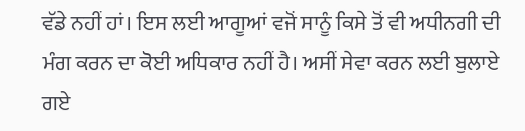ਵੱਡੇ ਨਹੀਂ ਹਾਂ। ਇਸ ਲਈ ਆਗੂਆਂ ਵਜੋਂ ਸਾਨੂੰ ਕਿਸੇ ਤੋਂ ਵੀ ਅਧੀਨਗੀ ਦੀ ਮੰਗ ਕਰਨ ਦਾ ਕੋਈ ਅਧਿਕਾਰ ਨਹੀਂ ਹੈ। ਅਸੀਂ ਸੇਵਾ ਕਰਨ ਲਈ ਬੁਲਾਏ ਗਏ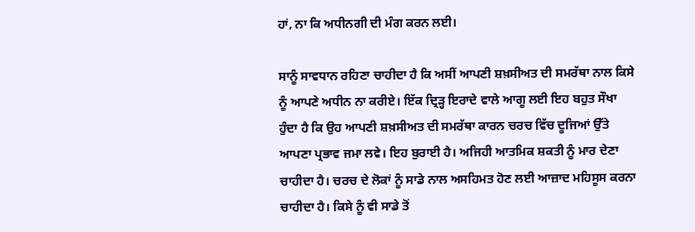ਹਾਂ, ਨਾ ਕਿ ਅਧੀਨਗੀ ਦੀ ਮੰਗ ਕਰਨ ਲਈ।

ਸਾਨੂੰ ਸਾਵਧਾਨ ਰਹਿਣਾ ਚਾਹੀਦਾ ਹੈ ਕਿ ਅਸੀਂ ਆਪਣੀ ਸ਼ਖ਼ਸੀਅਤ ਦੀ ਸਮਰੱਥਾ ਨਾਲ ਕਿਸੇ ਨੂੰ ਆਪਣੇ ਅਧੀਨ ਨਾ ਕਰੀਏ। ਇੱਕ ਦ੍ਰਿੜ੍ਹ ਇਰਾਦੇ ਵਾਲੇ ਆਗੂ ਲਈ ਇਹ ਬਹੁਤ ਸੌਖਾ ਹੁੰਦਾ ਹੈ ਕਿ ਉਹ ਆਪਣੀ ਸ਼ਖ਼ਸੀਅਤ ਦੀ ਸਮਰੱਥਾ ਕਾਰਨ ਚਰਚ ਵਿੱਚ ਦੂਜਿਆਂ ਉੱਤੇ ਆਪਣਾ ਪ੍ਰਭਾਵ ਜਮਾ ਲਵੇ। ਇਹ ਬੁਰਾਈ ਹੈ। ਅਜਿਹੀ ਆਤਮਿਕ ਸ਼ਕਤੀ ਨੂੰ ਮਾਰ ਦੇਣਾ ਚਾਹੀਦਾ ਹੈ। ਚਰਚ ਦੇ ਲੋਕਾਂ ਨੂੰ ਸਾਡੇ ਨਾਲ ਅਸਹਿਮਤ ਹੋਣ ਲਈ ਆਜ਼ਾਦ ਮਹਿਸੂਸ ਕਰਨਾ ਚਾਹੀਦਾ ਹੈ। ਕਿਸੇ ਨੂੰ ਵੀ ਸਾਡੇ ਤੋਂ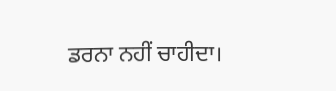ਡਰਨਾ ਨਹੀਂ ਚਾਹੀਦਾ।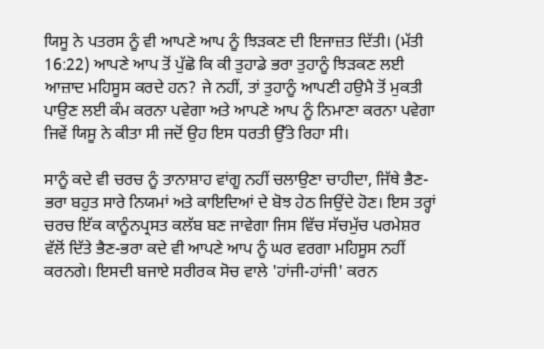ਯਿਸੂ ਨੇ ਪਤਰਸ ਨੂੰ ਵੀ ਆਪਣੇ ਆਪ ਨੂੰ ਝਿੜਕਣ ਦੀ ਇਜਾਜ਼ਤ ਦਿੱਤੀ। (ਮੱਤੀ 16:22) ਆਪਣੇ ਆਪ ਤੋਂ ਪੁੱਛੋ ਕਿ ਕੀ ਤੁਹਾਡੇ ਭਰਾ ਤੁਹਾਨੂੰ ਝਿੜਕਣ ਲਈ ਆਜ਼ਾਦ ਮਹਿਸੂਸ ਕਰਦੇ ਹਨ? ਜੇ ਨਹੀਂ, ਤਾਂ ਤੁਹਾਨੂੰ ਆਪਣੀ ਹਉਮੈ ਤੋਂ ਮੁਕਤੀ ਪਾਉਣ ਲਈ ਕੰਮ ਕਰਨਾ ਪਵੇਗਾ ਅਤੇ ਆਪਣੇ ਆਪ ਨੂੰ ਨਿਮਾਣਾ ਕਰਨਾ ਪਵੇਗਾ ਜਿਵੇਂ ਯਿਸੂ ਨੇ ਕੀਤਾ ਸੀ ਜਦੋਂ ਉਹ ਇਸ ਧਰਤੀ ਉੱਤੇ ਰਿਹਾ ਸੀ।

ਸਾਨੂੰ ਕਦੇ ਵੀ ਚਰਚ ਨੂੰ ਤਾਨਾਸ਼ਾਹ ਵਾਂਗੂ ਨਹੀਂ ਚਲਾਉਣਾ ਚਾਹੀਦਾ, ਜਿੱਥੇ ਭੈਣ-ਭਰਾ ਬਹੁਤ ਸਾਰੇ ਨਿਯਮਾਂ ਅਤੇ ਕਾਇਦਿਆਂ ਦੇ ਬੋਝ ਹੇਠ ਜਿਉਂਦੇ ਹੋਣ। ਇਸ ਤਰ੍ਹਾਂ ਚਰਚ ਇੱਕ ਕਾਨੂੰਨਪ੍ਰਸਤ ਕਲੱਬ ਬਣ ਜਾਵੇਗਾ ਜਿਸ ਵਿੱਚ ਸੱਚਮੁੱਚ ਪਰਮੇਸ਼ਰ ਵੱਲੋਂ ਦਿੱਤੇ ਭੈਣ-ਭਰਾ ਕਦੇ ਵੀ ਆਪਣੇ ਆਪ ਨੂੰ ਘਰ ਵਰਗਾ ਮਹਿਸੂਸ ਨਹੀਂ ਕਰਨਗੇ। ਇਸਦੀ ਬਜਾਏ ਸਰੀਰਕ ਸੋਚ ਵਾਲੇ 'ਹਾਂਜੀ-ਹਾਂਜੀ' ਕਰਨ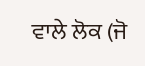ਵਾਲੇ ਲੋਕ (ਜੋ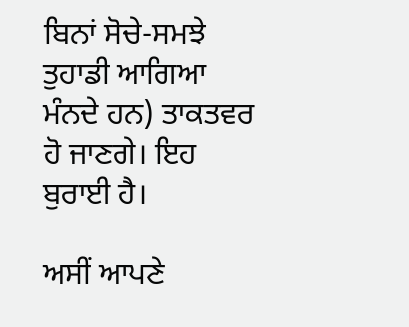ਬਿਨਾਂ ਸੋਚੇ-ਸਮਝੇ ਤੁਹਾਡੀ ਆਗਿਆ ਮੰਨਦੇ ਹਨ) ਤਾਕਤਵਰ ਹੋ ਜਾਣਗੇ। ਇਹ ਬੁਰਾਈ ਹੈ।

ਅਸੀਂ ਆਪਣੇ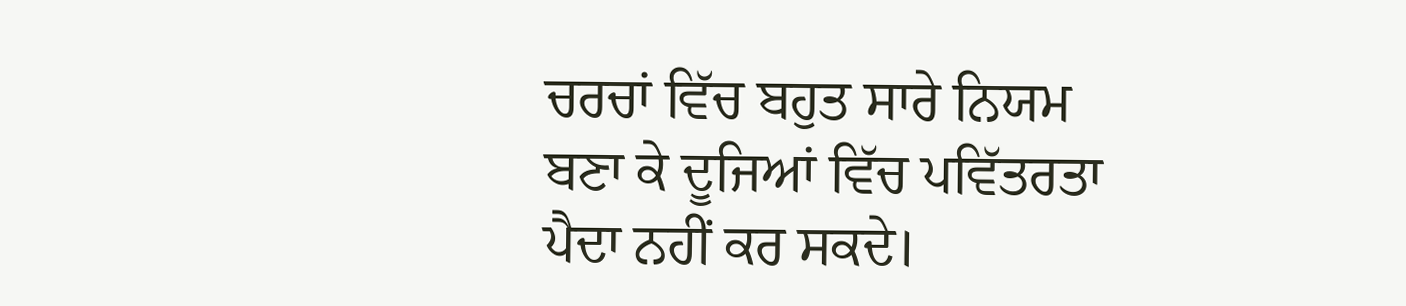ਚਰਚਾਂ ਵਿੱਚ ਬਹੁਤ ਸਾਰੇ ਨਿਯਮ ਬਣਾ ਕੇ ਦੂਜਿਆਂ ਵਿੱਚ ਪਵਿੱਤਰਤਾ ਪੈਦਾ ਨਹੀਂ ਕਰ ਸਕਦੇ।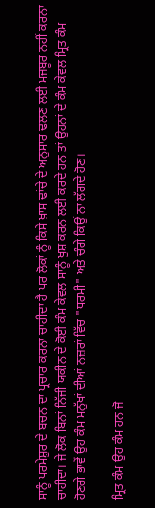ਸਾਨੂੰ ਪਰਮੇਸ਼ੁਰ ਦੇ ਬਚਨ ਦਾ ਪ੍ਰਚਾਰ ਕਰਨਾ ਚਾਹੀਦਾ ਹੈ ਪਰ ਲੋਕਾਂ ਨੂੰ ਕਿਸੇ ਖ਼ਾਸ ਢਾਂਚੇ ਦੇ ਅਨੁਸਾਰ ਢਲਣ ਲਈ ਮਜਬੂਰ ਨਹੀਂ ਕਰਨਾ ਚਾਹੀਦਾ। ਜੇ ਲੋਕ ਬਿਨਾਂ ਨਿੱਜੀ ਯਕੀਨ ਦੇ ਕੋਈ ਕੰਮ ਕੇਵਲ ਸਾਨੂੰ ਖੁਸ਼ ਕਰਨ ਲਈ ਕਰਦੇ ਹਨ ਤਾਂ ਉਹਨਾਂ ਦੇ ਕੰਮ ਕੇਵਲ ਮ੍ਰਿਤ ਕੰਮ ਹੋਣਗੇ ਭਾਵੇਂ ਉਹ ਕੰਮ ਮਨੁੱਖਾਂ ਦੀਆਂ ਨਜ਼ਰਾਂ ਵਿੱਚ "ਧਰਮੀ" ਅਤੇ ਚੰਗੇ ਕਿਉਂ ਨਾ ਲੱਗਦੇ ਹੋਣ।

ਮ੍ਰਿਤ ਕੰਮ ਉਹ ਕੰਮ ਹਨ ਜੋ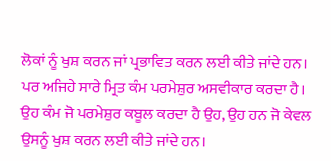ਲੋਕਾਂ ਨੂੰ ਖੁਸ਼ ਕਰਨ ਜਾਂ ਪ੍ਰਭਾਵਿਤ ਕਰਨ ਲਈ ਕੀਤੇ ਜਾਂਦੇ ਹਨ। ਪਰ ਅਜਿਹੇ ਸਾਰੇ ਮ੍ਰਿਤ ਕੰਮ ਪਰਮੇਸ਼ੁਰ ਅਸਵੀਕਾਰ ਕਰਦਾ ਹੈ। ਉਹ ਕੰਮ ਜੋ ਪਰਮੇਸ਼ੁਰ ਕਬੂਲ ਕਰਦਾ ਹੈ ਉਹ, ਉਹ ਹਨ ਜੋ ਕੇਵਲ ਉਸਨੂੰ ਖੁਸ਼ ਕਰਨ ਲਈ ਕੀਤੇ ਜਾਂਦੇ ਹਨ।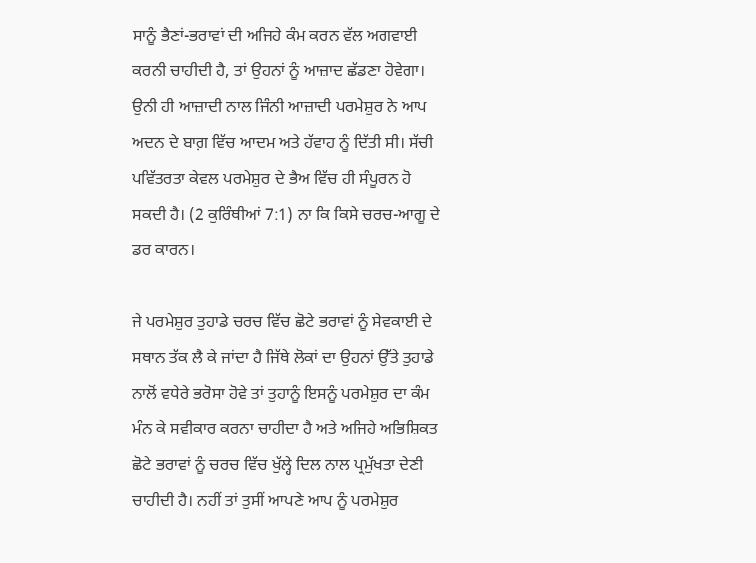ਸਾਨੂੰ ਭੈਣਾਂ-ਭਰਾਵਾਂ ਦੀ ਅਜਿਹੇ ਕੰਮ ਕਰਨ ਵੱਲ ਅਗਵਾਈ ਕਰਨੀ ਚਾਹੀਦੀ ਹੈ, ਤਾਂ ਉਹਨਾਂ ਨੂੰ ਆਜ਼ਾਦ ਛੱਡਣਾ ਹੋਵੇਗਾ। ਉਨੀ ਹੀ ਆਜ਼ਾਦੀ ਨਾਲ ਜਿੰਨੀ ਆਜ਼ਾਦੀ ਪਰਮੇਸ਼ੁਰ ਨੇ ਆਪ ਅਦਨ ਦੇ ਬਾਗ਼ ਵਿੱਚ ਆਦਮ ਅਤੇ ਹੱਵਾਹ ਨੂੰ ਦਿੱਤੀ ਸੀ। ਸੱਚੀ ਪਵਿੱਤਰਤਾ ਕੇਵਲ ਪਰਮੇਸ਼ੁਰ ਦੇ ਭੈਅ ਵਿੱਚ ਹੀ ਸੰਪੂਰਨ ਹੋ ਸਕਦੀ ਹੈ। (2 ਕੁਰਿੰਥੀਆਂ 7:1) ਨਾ ਕਿ ਕਿਸੇ ਚਰਚ-ਆਗੂ ਦੇ ਡਰ ਕਾਰਨ।

ਜੇ ਪਰਮੇਸ਼ੁਰ ਤੁਹਾਡੇ ਚਰਚ ਵਿੱਚ ਛੋਟੇ ਭਰਾਵਾਂ ਨੂੰ ਸੇਵਕਾਈ ਦੇ ਸਥਾਨ ਤੱਕ ਲੈ ਕੇ ਜਾਂਦਾ ਹੈ ਜਿੱਥੇ ਲੋਕਾਂ ਦਾ ਉਹਨਾਂ ਉੱਤੇ ਤੁਹਾਡੇ ਨਾਲੋਂ ਵਧੇਰੇ ਭਰੋਸਾ ਹੋਵੇ ਤਾਂ ਤੁਹਾਨੂੰ ਇਸਨੂੰ ਪਰਮੇਸ਼ੁਰ ਦਾ ਕੰਮ ਮੰਨ ਕੇ ਸਵੀਕਾਰ ਕਰਨਾ ਚਾਹੀਦਾ ਹੈ ਅਤੇ ਅਜਿਹੇ ਅਭਿਸ਼ਿਕਤ ਛੋਟੇ ਭਰਾਵਾਂ ਨੂੰ ਚਰਚ ਵਿੱਚ ਖੁੱਲ੍ਹੇ ਦਿਲ ਨਾਲ ਪ੍ਰਮੁੱਖਤਾ ਦੇਣੀ ਚਾਹੀਦੀ ਹੈ। ਨਹੀਂ ਤਾਂ ਤੁਸੀਂ ਆਪਣੇ ਆਪ ਨੂੰ ਪਰਮੇਸ਼ੁਰ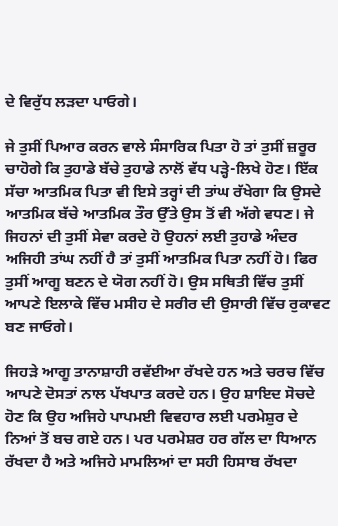ਦੇ ਵਿਰੁੱਧ ਲੜਦਾ ਪਾਓਗੇ।

ਜੇ ਤੁਸੀਂ ਪਿਆਰ ਕਰਨ ਵਾਲੇ ਸੰਸਾਰਿਕ ਪਿਤਾ ਹੋ ਤਾਂ ਤੁਸੀਂ ਜ਼ਰੂਰ ਚਾਹੋਗੇ ਕਿ ਤੁਹਾਡੇ ਬੱਚੇ ਤੁਹਾਡੇ ਨਾਲੋਂ ਵੱਧ ਪੜ੍ਹੇ-ਲਿਖੇ ਹੋਣ। ਇੱਕ ਸੱਚਾ ਆਤਮਿਕ ਪਿਤਾ ਵੀ ਇਸੇ ਤਰ੍ਹਾਂ ਦੀ ਤਾਂਘ ਰੱਖੇਗਾ ਕਿ ਉਸਦੇ ਆਤਮਿਕ ਬੱਚੇ ਆਤਮਿਕ ਤੌਰ ਉੱਤੇ ਉਸ ਤੋਂ ਵੀ ਅੱਗੇ ਵਧਣ। ਜੇ ਜਿਹਨਾਂ ਦੀ ਤੁਸੀਂ ਸੇਵਾ ਕਰਦੇ ਹੋ ਉਹਨਾਂ ਲਈ ਤੁਹਾਡੇ ਅੰਦਰ ਅਜਿਹੀ ਤਾਂਘ ਨਹੀਂ ਹੈ ਤਾਂ ਤੁਸੀਂ ਆਤਮਿਕ ਪਿਤਾ ਨਹੀਂ ਹੋ। ਫਿਰ ਤੁਸੀਂ ਆਗੂ ਬਣਨ ਦੇ ਯੋਗ ਨਹੀਂ ਹੋ। ਉਸ ਸਥਿਤੀ ਵਿੱਚ ਤੁਸੀਂ ਆਪਣੇ ਇਲਾਕੇ ਵਿੱਚ ਮਸੀਹ ਦੇ ਸਰੀਰ ਦੀ ਉਸਾਰੀ ਵਿੱਚ ਰੁਕਾਵਟ ਬਣ ਜਾਓਗੇ।

ਜਿਹੜੇ ਆਗੂ ਤਾਨਾਸ਼ਾਹੀ ਰਵੱਈਆ ਰੱਖਦੇ ਹਨ ਅਤੇ ਚਰਚ ਵਿੱਚ ਆਪਣੇ ਦੋਸਤਾਂ ਨਾਲ ਪੱਖਪਾਤ ਕਰਦੇ ਹਨ। ਉਹ ਸ਼ਾਇਦ ਸੋਚਦੇ ਹੋਣ ਕਿ ਉਹ ਅਜਿਹੇ ਪਾਪਮਈ ਵਿਵਹਾਰ ਲਈ ਪਰਮੇਸ਼ੁਰ ਦੇ ਨਿਆਂ ਤੋਂ ਬਚ ਗਏ ਹਨ। ਪਰ ਪਰਮੇਸ਼ਰ ਹਰ ਗੱਲ ਦਾ ਧਿਆਨ ਰੱਖਦਾ ਹੈ ਅਤੇ ਅਜਿਹੇ ਮਾਮਲਿਆਂ ਦਾ ਸਹੀ ਹਿਸਾਬ ਰੱਖਦਾ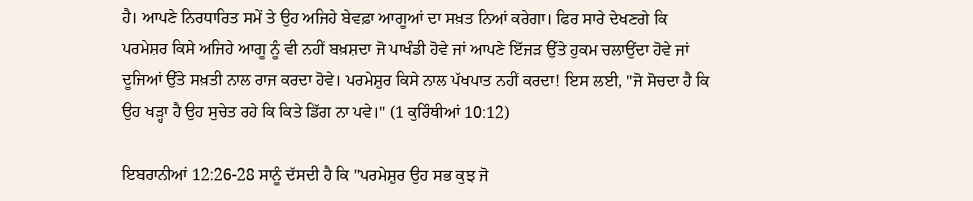ਹੈ। ਆਪਣੇ ਨਿਰਧਾਰਿਤ ਸਮੇਂ ਤੇ ਉਹ ਅਜਿਹੇ ਬੇਵਫ਼ਾ ਆਗੂਆਂ ਦਾ ਸਖ਼ਤ ਨਿਆਂ ਕਰੇਗਾ। ਫਿਰ ਸਾਰੇ ਦੇਖਣਗੇ ਕਿ ਪਰਮੇਸ਼ਰ ਕਿਸੇ ਅਜਿਹੇ ਆਗੂ ਨੂੰ ਵੀ ਨਹੀਂ ਬਖ਼ਸ਼ਦਾ ਜੋ ਪਾਖੰਡੀ ਹੋਵੇ ਜਾਂ ਆਪਣੇ ਇੱਜੜ ਉੱਤੇ ਹੁਕਮ ਚਲਾਉਂਦਾ ਹੋਵੇ ਜਾਂ ਦੂਜਿਆਂ ਉੱਤੇ ਸਖ਼ਤੀ ਨਾਲ ਰਾਜ ਕਰਦਾ ਹੋਵੇ। ਪਰਮੇਸ਼ੁਰ ਕਿਸੇ ਨਾਲ ਪੱਖਪਾਤ ਨਹੀਂ ਕਰਦਾ! ਇਸ ਲਈ, "ਜੋ ਸੋਚਦਾ ਹੈ ਕਿ ਉਹ ਖੜ੍ਹਾ ਹੈ ਉਹ ਸੁਚੇਤ ਰਹੇ ਕਿ ਕਿਤੇ ਡਿੱਗ ਨਾ ਪਵੇ।" (1 ਕੁਰਿੰਥੀਆਂ 10:12)

ਇਬਰਾਨੀਆਂ 12:26-28 ਸਾਨੂੰ ਦੱਸਦੀ ਹੈ ਕਿ "ਪਰਮੇਸ਼ੁਰ ਉਹ ਸਭ ਕੁਝ ਜੋ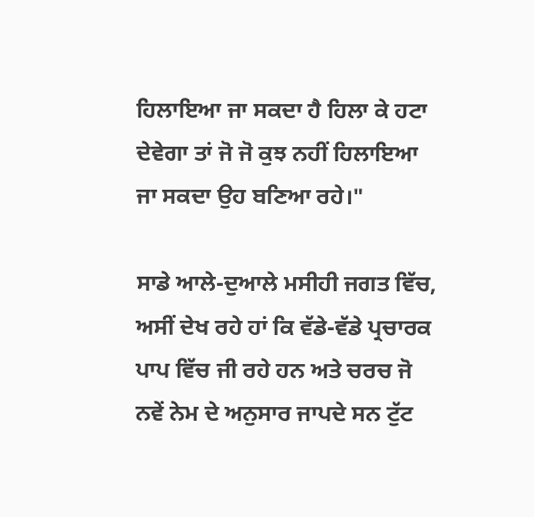ਹਿਲਾਇਆ ਜਾ ਸਕਦਾ ਹੈ ਹਿਲਾ ਕੇ ਹਟਾ ਦੇਵੇਗਾ ਤਾਂ ਜੋ ਜੋ ਕੁਝ ਨਹੀਂ ਹਿਲਾਇਆ ਜਾ ਸਕਦਾ ਉਹ ਬਣਿਆ ਰਹੇ।"

ਸਾਡੇ ਆਲੇ-ਦੁਆਲੇ ਮਸੀਹੀ ਜਗਤ ਵਿੱਚ, ਅਸੀਂ ਦੇਖ ਰਹੇ ਹਾਂ ਕਿ ਵੱਡੇ-ਵੱਡੇ ਪ੍ਰਚਾਰਕ ਪਾਪ ਵਿੱਚ ਜੀ ਰਹੇ ਹਨ ਅਤੇ ਚਰਚ ਜੋ ਨਵੇਂ ਨੇਮ ਦੇ ਅਨੁਸਾਰ ਜਾਪਦੇ ਸਨ ਟੁੱਟ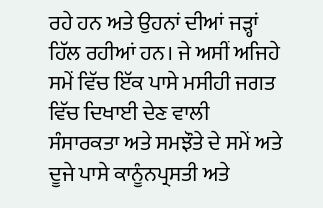ਰਹੇ ਹਨ ਅਤੇ ਉਹਨਾਂ ਦੀਆਂ ਜੜ੍ਹਾਂ ਹਿੱਲ ਰਹੀਆਂ ਹਨ। ਜੇ ਅਸੀਂ ਅਜਿਹੇ ਸਮੇਂ ਵਿੱਚ ਇੱਕ ਪਾਸੇ ਮਸੀਹੀ ਜਗਤ ਵਿੱਚ ਦਿਖਾਈ ਦੇਣ ਵਾਲੀ ਸੰਸਾਰਕਤਾ ਅਤੇ ਸਮਝੌਤੇ ਦੇ ਸਮੇਂ ਅਤੇ ਦੂਜੇ ਪਾਸੇ ਕਾਨੂੰਨਪ੍ਰਸਤੀ ਅਤੇ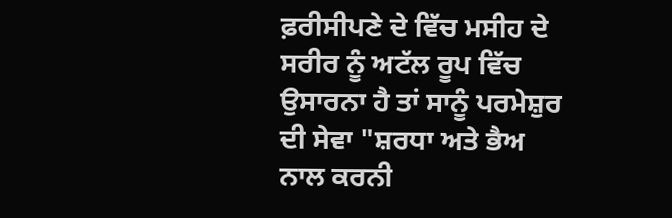ਫ਼ਰੀਸੀਪਣੇ ਦੇ ਵਿੱਚ ਮਸੀਹ ਦੇ ਸਰੀਰ ਨੂੰ ਅਟੱਲ ਰੂਪ ਵਿੱਚ ਉਸਾਰਨਾ ਹੈ ਤਾਂ ਸਾਨੂੰ ਪਰਮੇਸ਼ੁਰ ਦੀ ਸੇਵਾ "ਸ਼ਰਧਾ ਅਤੇ ਭੈਅ ਨਾਲ ਕਰਨੀ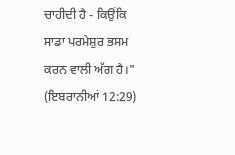ਚਾਹੀਦੀ ਹੈ - ਕਿਉਂਕਿ ਸਾਡਾ ਪਰਮੇਸ਼ੁਰ ਭਸਮ ਕਰਨ ਵਾਲੀ ਅੱਗ ਹੈ।" (ਇਬਰਾਨੀਆਂ 12:29)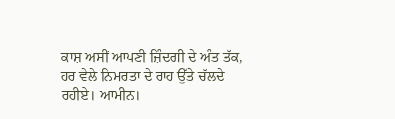ਕਾਸ਼ ਅਸੀਂ ਆਪਣੀ ਜ਼ਿੰਦਗੀ ਦੇ ਅੰਤ ਤੱਕ, ਹਰ ਵੇਲੇ ਨਿਮਰਤਾ ਦੇ ਰਾਹ ਉੱਤੇ ਚੱਲਦੇ ਰਹੀਏ। ਆਮੀਨ।